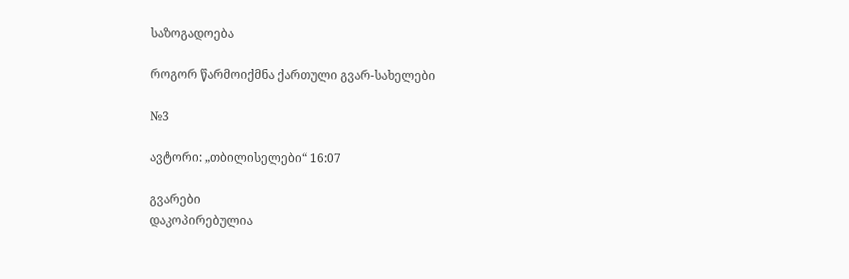საზოგადოება

როგორ წარმოიქმნა ქართული გვარ-სახელები

№3

ავტორი: „თბილისელები“ 16:07

გვარები
დაკოპირებულია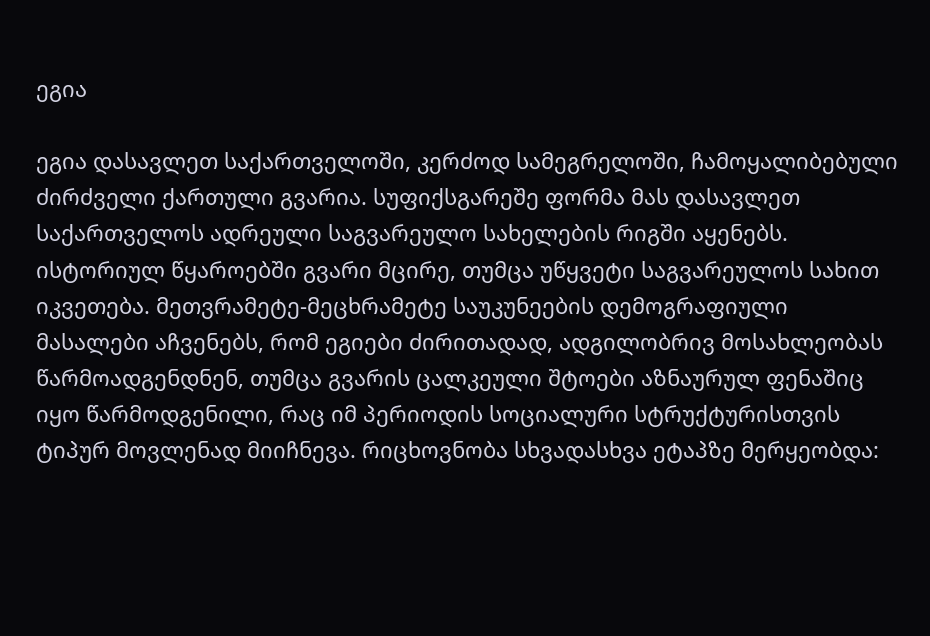ეგია

ეგია დასავლეთ საქართველოში, კერძოდ სამეგრელოში, ჩამოყალიბებული ძირძველი ქართული გვარია. სუფიქსგარეშე ფორმა მას დასავლეთ საქართველოს ადრეული საგვარეულო სახელების რიგში აყენებს. ისტორიულ წყაროებში გვარი მცირე, თუმცა უწყვეტი საგვარეულოს სახით იკვეთება. მეთვრამეტე-მეცხრამეტე საუკუნეების დემოგრაფიული მასალები აჩვენებს, რომ ეგიები ძირითადად, ადგილობრივ მოსახლეობას წარმოადგენდნენ, თუმცა გვარის ცალკეული შტოები აზნაურულ ფენაშიც იყო წარმოდგენილი, რაც იმ პერიოდის სოციალური სტრუქტურისთვის ტიპურ მოვლენად მიიჩნევა. რიცხოვნობა სხვადასხვა ეტაპზე მერყეობდა: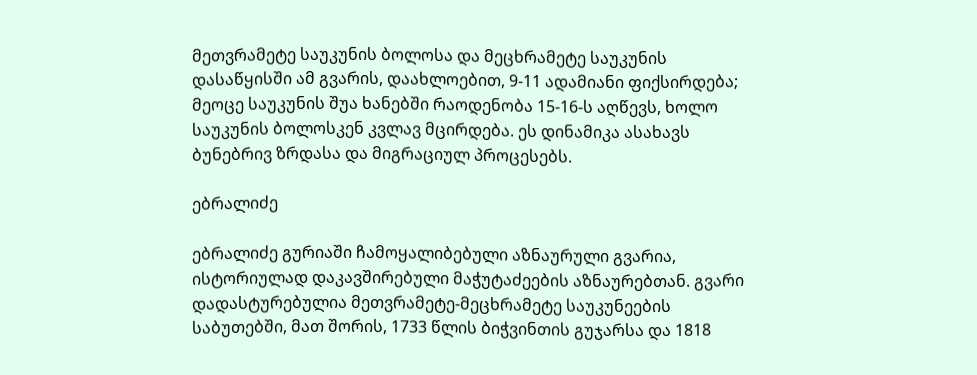მეთვრამეტე საუკუნის ბოლოსა და მეცხრამეტე საუკუნის დასაწყისში ამ გვარის, დაახლოებით, 9-11 ადამიანი ფიქსირდება; მეოცე საუკუნის შუა ხანებში რაოდენობა 15-16-ს აღწევს, ხოლო საუკუნის ბოლოსკენ კვლავ მცირდება. ეს დინამიკა ასახავს ბუნებრივ ზრდასა და მიგრაციულ პროცესებს.

ებრალიძე

ებრალიძე გურიაში ჩამოყალიბებული აზნაურული გვარია, ისტორიულად დაკავშირებული მაჭუტაძეების აზნაურებთან. გვარი დადასტურებულია მეთვრამეტე-მეცხრამეტე საუკუნეების საბუთებში, მათ შორის, 1733 წლის ბიჭვინთის გუჯარსა და 1818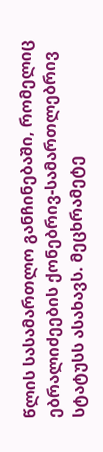წლის სასამართლო განჩინებაში, რომელიც ებრალიძეების ქონებრივ-სამართლებრივ სტატუსს ასახავს. მეცხრამეტე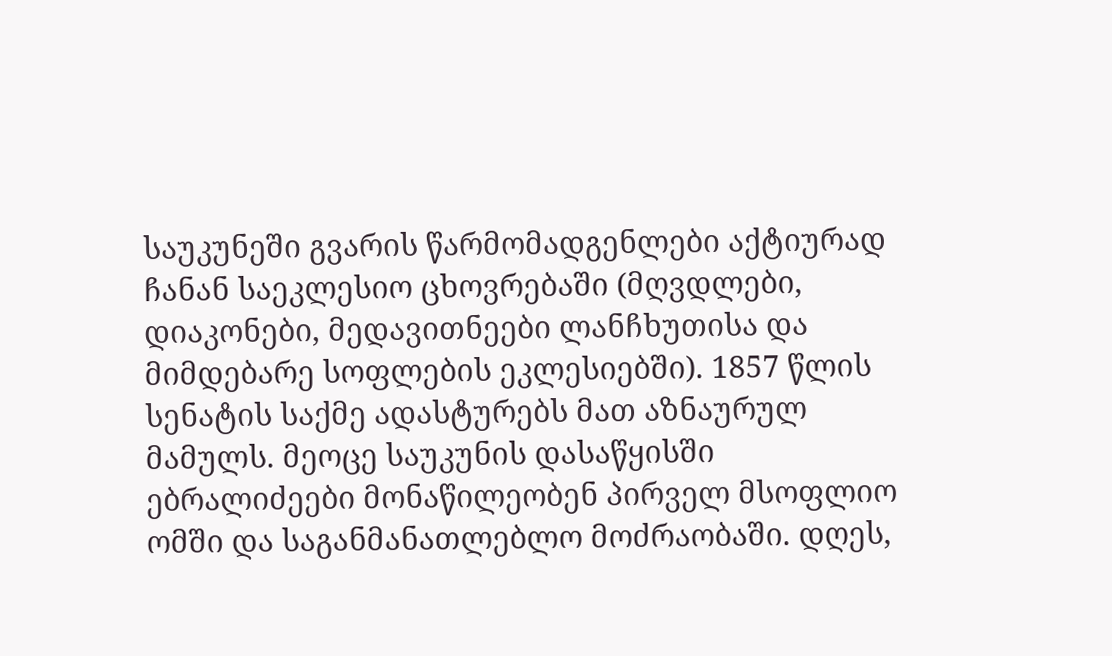საუკუნეში გვარის წარმომადგენლები აქტიურად ჩანან საეკლესიო ცხოვრებაში (მღვდლები, დიაკონები, მედავითნეები ლანჩხუთისა და მიმდებარე სოფლების ეკლესიებში). 1857 წლის სენატის საქმე ადასტურებს მათ აზნაურულ მამულს. მეოცე საუკუნის დასაწყისში ებრალიძეები მონაწილეობენ პირველ მსოფლიო ომში და საგანმანათლებლო მოძრაობაში. დღეს,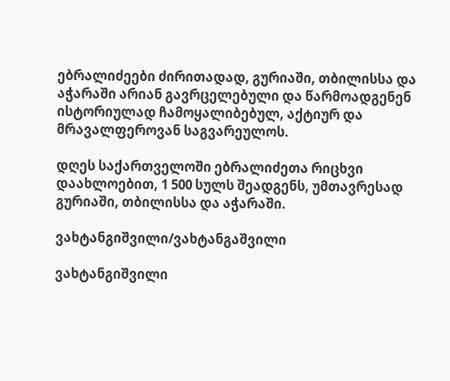ებრალიძეები ძირითადად, გურიაში, თბილისსა და აჭარაში არიან გავრცელებული და წარმოადგენენ ისტორიულად ჩამოყალიბებულ, აქტიურ და მრავალფეროვან საგვარეულოს.

დღეს საქართველოში ებრალიძეთა რიცხვი დაახლოებით, 1 500 სულს შეადგენს, უმთავრესად გურიაში, თბილისსა და აჭარაში.

ვახტანგიშვილი/ვახტანგაშვილი

ვახტანგიშვილი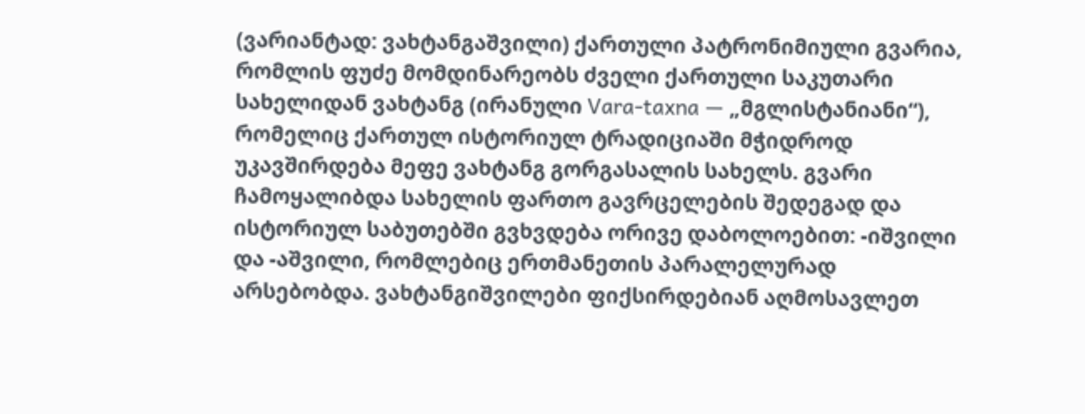(ვარიანტად: ვახტანგაშვილი) ქართული პატრონიმიული გვარია, რომლის ფუძე მომდინარეობს ძველი ქართული საკუთარი სახელიდან ვახტანგ (ირანული Vara-taxna — „მგლისტანიანი“), რომელიც ქართულ ისტორიულ ტრადიციაში მჭიდროდ უკავშირდება მეფე ვახტანგ გორგასალის სახელს. გვარი ჩამოყალიბდა სახელის ფართო გავრცელების შედეგად და ისტორიულ საბუთებში გვხვდება ორივე დაბოლოებით: -იშვილი და -აშვილი, რომლებიც ერთმანეთის პარალელურად არსებობდა. ვახტანგიშვილები ფიქსირდებიან აღმოსავლეთ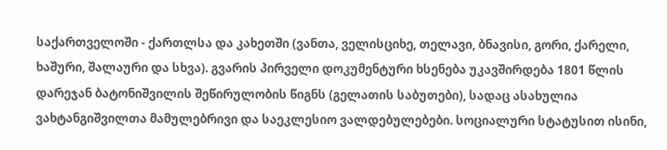საქართველოში - ქართლსა და კახეთში (ვანთა, ველისციხე, თელავი, ბნავისი, გორი, ქარელი, ხაშური, შალაური და სხვა). გვარის პირველი დოკუმენტური ხსენება უკავშირდება 1801 წლის დარეჯან ბატონიშვილის შეწირულობის წიგნს (გელათის საბუთები), სადაც ასახულია ვახტანგიშვილთა მამულებრივი და საეკლესიო ვალდებულებები. სოციალური სტატუსით ისინი,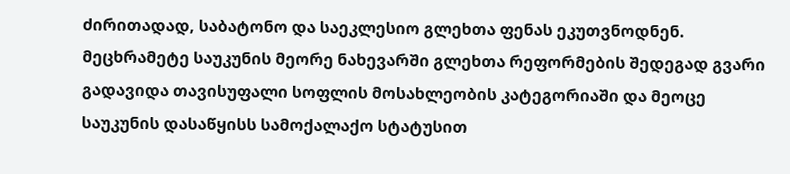ძირითადად, საბატონო და საეკლესიო გლეხთა ფენას ეკუთვნოდნენ. მეცხრამეტე საუკუნის მეორე ნახევარში გლეხთა რეფორმების შედეგად გვარი გადავიდა თავისუფალი სოფლის მოსახლეობის კატეგორიაში და მეოცე საუკუნის დასაწყისს სამოქალაქო სტატუსით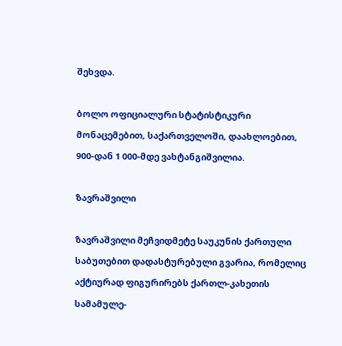შეხვდა.

ბოლო ოფიციალური სტატისტიკური მონაცემებით, საქართველოში, დაახლოებით, 900-დან 1 000-მდე ვახტანგიშვილია.

ზავრაშვილი

ზავრაშვილი მეჩვიდმეტე საუკუნის ქართული საბუთებით დადასტურებული გვარია, რომელიც აქტიურად ფიგურირებს ქართლ-კახეთის სამამულე-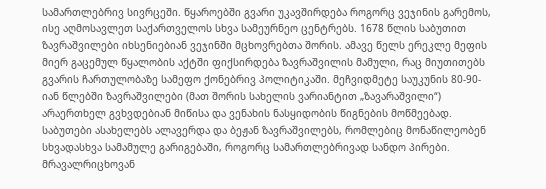სამართლებრივ სივრცეში. წყაროებში გვარი უკავშირდება როგორც ვეჯინის გარემოს, ისე აღმოსავლეთ საქართველოს სხვა სამეურნეო ცენტრებს. 1678 წლის საბუთით ზავრაშვილები იხსენიებიან ვეჯინში მცხოვრებთა შორის. ამავე წელს ერეკლე მეფის მიერ გაცემულ წყალობის აქტში ფიქსირდება ზავრაშვილის მამული, რაც მიუთითებს გვარის ჩართულობაზე სამეფო ქონებრივ პოლიტიკაში. მეჩვიდმეტე საუკუნის 80-90-იან წლებში ზავრაშვილები (მათ შორის სახელის ვარიანტით „ზავარაშვილი“) არაერთხელ გვხვდებიან მიწისა და ვენახის ნასყიდობის წიგნების მოწმეებად. საბუთები ასახელებს ალავერდა და ბეჟან ზავრაშვილებს, რომლებიც მონაწილეობენ სხვადასხვა სამამულე გარიგებაში, როგორც სამართლებრივად სანდო პირები. მრავალრიცხოვან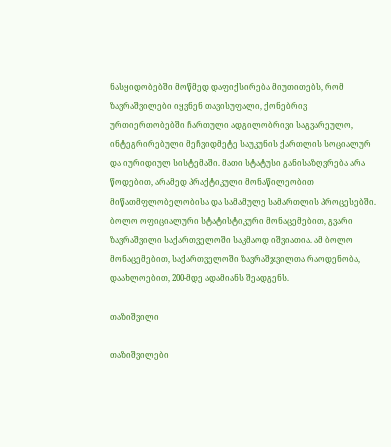ნასყიდობებში მოწმედ დაფიქსირება მიუთითებს, რომ ზავრაშვილები იყვნენ თავისუფალი, ქონებრივ ურთიერთობებში ჩართული ადგილობრივი საგვარეულო, ინტეგრირებული მეჩვიდმეტე საუკუნის ქართლის სოციალურ და იურიდიულ სისტემაში. მათი სტატუსი განისაზღვრება არა წოდებით, არამედ პრაქტიკული მონაწილეობით მიწათმფლობელობისა და სამამულე სამართლის პროცესებში. ბოლო ოფიციალური სტატისტიკური მონაცემებით, გვარი ზავრაშვილი საქართველოში საკმაოდ იშვიათია. ამ ბოლო მონაცემებით, საქართველოში ზავრაშჯვილთა რაოდენობა, დაახლოებით, 200-მდე ადამიანს შეადგენს.

თაზიშვილი

თაზიშვილები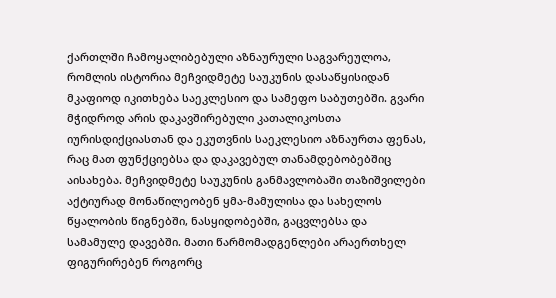ქართლში ჩამოყალიბებული აზნაურული საგვარეულოა, რომლის ისტორია მეჩვიდმეტე საუკუნის დასაწყისიდან მკაფიოდ იკითხება საეკლესიო და სამეფო საბუთებში. გვარი მჭიდროდ არის დაკავშირებული კათალიკოსთა იურისდიქციასთან და ეკუთვნის საეკლესიო აზნაურთა ფენას, რაც მათ ფუნქციებსა და დაკავებულ თანამდებობებშიც აისახება. მეჩვიდმეტე საუკუნის განმავლობაში თაზიშვილები აქტიურად მონაწილეობენ ყმა-მამულისა და სახელოს წყალობის წიგნებში, ნასყიდობებში, გაცვლებსა და სამამულე დავებში. მათი წარმომადგენლები არაერთხელ ფიგურირებენ როგორც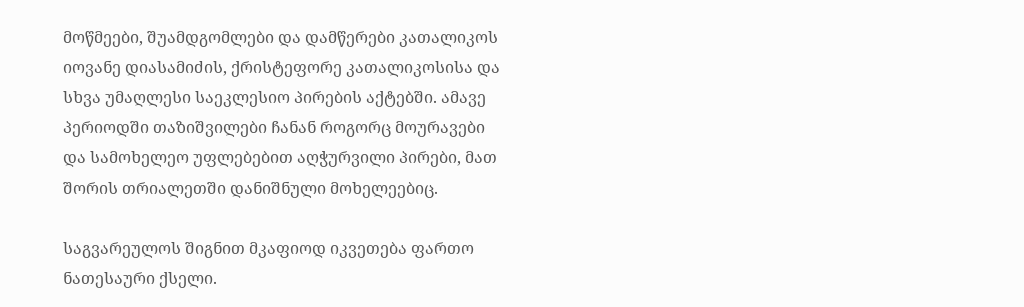მოწმეები, შუამდგომლები და დამწერები კათალიკოს იოვანე დიასამიძის, ქრისტეფორე კათალიკოსისა და სხვა უმაღლესი საეკლესიო პირების აქტებში. ამავე პერიოდში თაზიშვილები ჩანან როგორც მოურავები და სამოხელეო უფლებებით აღჭურვილი პირები, მათ შორის თრიალეთში დანიშნული მოხელეებიც.

საგვარეულოს შიგნით მკაფიოდ იკვეთება ფართო ნათესაური ქსელი.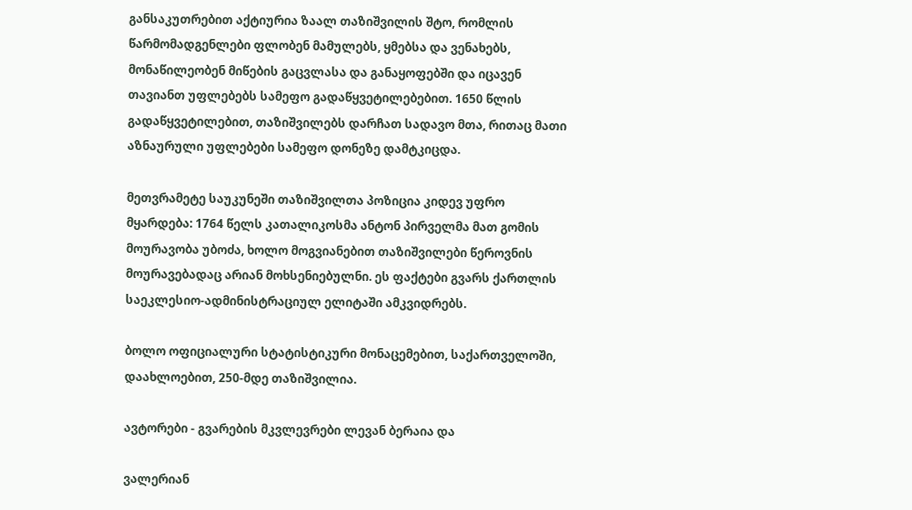განსაკუთრებით აქტიურია ზაალ თაზიშვილის შტო, რომლის წარმომადგენლები ფლობენ მამულებს, ყმებსა და ვენახებს, მონაწილეობენ მიწების გაცვლასა და განაყოფებში და იცავენ თავიანთ უფლებებს სამეფო გადაწყვეტილებებით. 1650 წლის გადაწყვეტილებით, თაზიშვილებს დარჩათ სადავო მთა, რითაც მათი აზნაურული უფლებები სამეფო დონეზე დამტკიცდა.

მეთვრამეტე საუკუნეში თაზიშვილთა პოზიცია კიდევ უფრო მყარდება: 1764 წელს კათალიკოსმა ანტონ პირველმა მათ გომის მოურავობა უბოძა, ხოლო მოგვიანებით თაზიშვილები წეროვნის მოურავებადაც არიან მოხსენიებულნი. ეს ფაქტები გვარს ქართლის საეკლესიო-ადმინისტრაციულ ელიტაში ამკვიდრებს.

ბოლო ოფიციალური სტატისტიკური მონაცემებით, საქართველოში, დაახლოებით, 250-მდე თაზიშვილია.

ავტორები - გვარების მკვლევრები ლევან ბერაია და

ვალერიან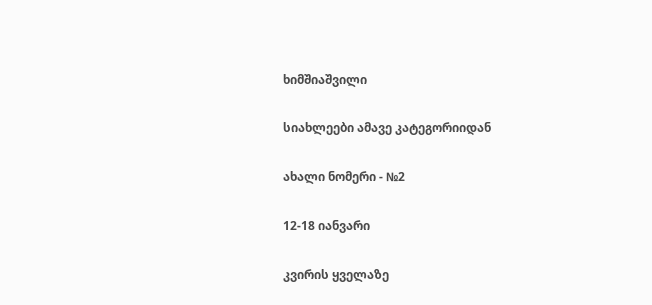ხიმშიაშვილი

სიახლეები ამავე კატეგორიიდან

ახალი ნომერი - №2

12-18 იანვარი

კვირის ყველაზე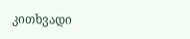კითხვადი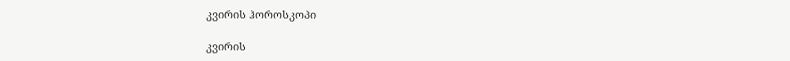კვირის ჰოროსკოპი

კვირის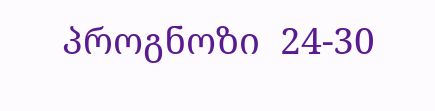პროგნოზი  24-30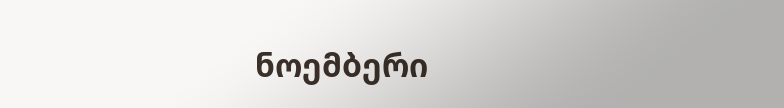ნოემბერი